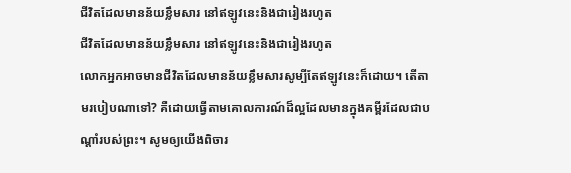ជីវិតដែលមានន័យខ្លឹមសារ នៅឥឡូវនេះនិងជារៀងរហូត
ជីវិតដែលមានន័យខ្លឹមសារ នៅឥឡូវនេះនិងជារៀងរហូត
លោកអ្នកអាចមានជីវិតដែលមានន័យខ្លឹមសារសូម្បីតែឥឡូវនេះក៏ដោយ។ តើតាមរបៀបណាទៅ? គឺដោយធ្វើតាមគោលការណ៍ដ៏ល្អដែលមានក្នុងគម្ពីរដែលជាបណ្ដាំរបស់ព្រះ។ សូមឲ្យយើងពិចារ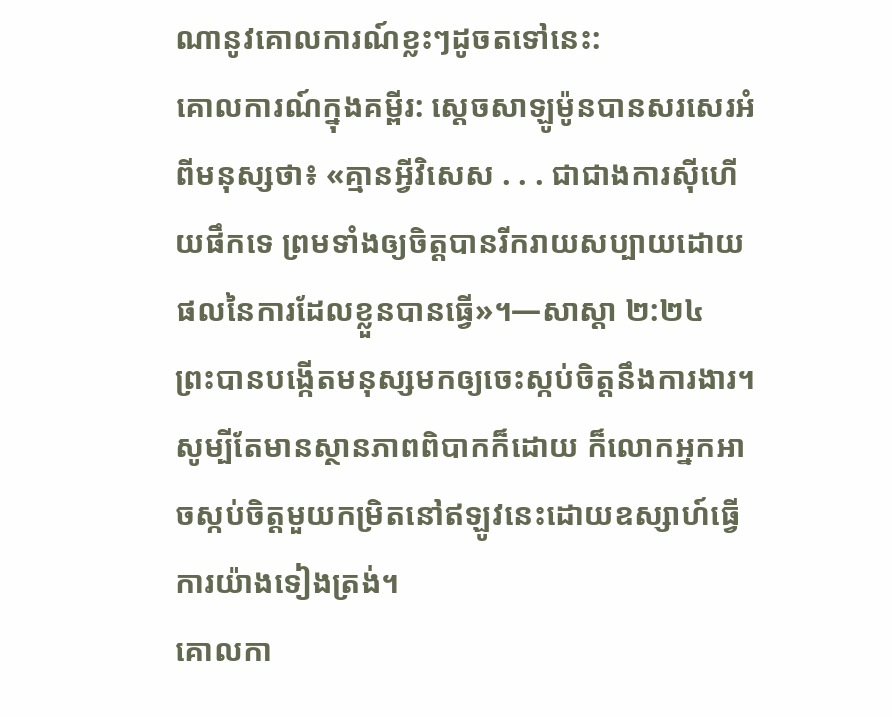ណានូវគោលការណ៍ខ្លះៗដូចតទៅនេះ:
គោលការណ៍ក្នុងគម្ពីរ: ស្តេចសាឡូម៉ូនបានសរសេរអំពីមនុស្សថា៖ «គ្មានអ្វីវិសេស . . . ជាជាងការស៊ីហើយផឹកទេ ព្រមទាំងឲ្យចិត្តបានរីករាយសប្បាយដោយផលនៃការដែលខ្លួនបានធ្វើ»។—សាស្ដា ២:២៤
ព្រះបានបង្កើតមនុស្សមកឲ្យចេះស្កប់ចិត្តនឹងការងារ។ សូម្បីតែមានស្ថានភាពពិបាកក៏ដោយ ក៏លោកអ្នកអាចស្កប់ចិត្តមួយកម្រិតនៅឥឡូវនេះដោយឧស្សាហ៍ធ្វើការយ៉ាងទៀងត្រង់។
គោលកា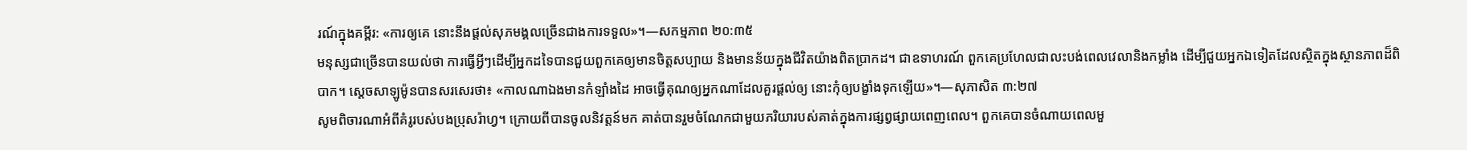រណ៍ក្នុងគម្ពីរ: «ការឲ្យគេ នោះនឹងផ្ដល់សុភមង្គលច្រើនជាងការទទួល»។—សកម្មភាព ២០:៣៥
មនុស្សជាច្រើនបានយល់ថា ការធ្វើអ្វីៗដើម្បីអ្នកដទៃបានជួយពួកគេឲ្យមានចិត្តសប្បាយ និងមានន័យក្នុងជីវិតយ៉ាងពិតប្រាកដ។ ជាឧទាហរណ៍ ពួកគេប្រហែលជាលះបង់ពេលវេលានិងកម្លាំង ដើម្បីជួយអ្នកឯទៀតដែលស្ថិតក្នុងស្ថានភាពដ៏ពិបាក។ ស្តេចសាឡូម៉ូនបានសរសេរថា៖ «កាលណាឯងមានកំឡាំងដៃ អាចធ្វើគុណឲ្យអ្នកណាដែលគួរផ្ដល់ឲ្យ នោះកុំឲ្យបង្ខាំងទុកឡើយ»។—សុភាសិត ៣:២៧
សូមពិចារណាអំពីគំរូរបស់បងប្រុសរ៉ាហ្វ។ ក្រោយពីបានចូលនិវត្តន៍មក គាត់បានរួមចំណែកជាមួយភរិយារបស់គាត់ក្នុងការផ្សព្វផ្សាយពេញពេល។ ពួកគេបានចំណាយពេលមួ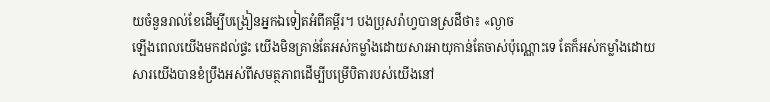យចំនួនរាល់ខែដើម្បីបង្រៀនអ្នកឯទៀតអំពីគម្ពីរ។ បងប្រុសរ៉ាហ្វបានស្រដីថា៖ «ល្ងាច
ឡើងពេលយើងមកដល់ផ្ទះ យើងមិនគ្រាន់តែអស់កម្លាំងដោយសារអាយុកាន់តែចាស់ប៉ុណ្ណោះទេ តែក៏អស់កម្លាំងដោយសារយើងបានខំប្រឹងអស់ពីសមត្ថភាពដើម្បីបម្រើបិតារបស់យើងនៅ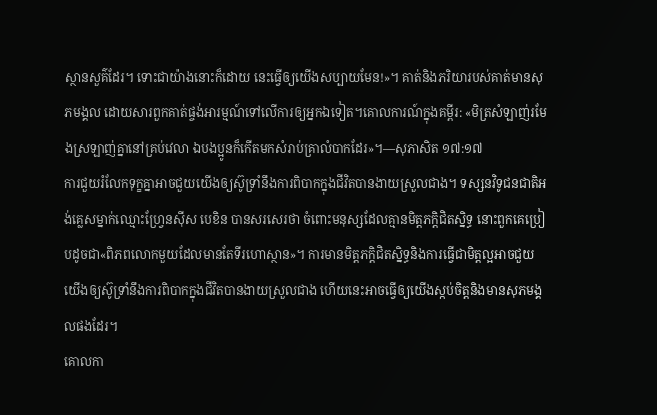ស្ថានសួគ៌ដែរ។ ទោះជាយ៉ាងនោះក៏ដោយ នេះធ្វើឲ្យយើងសប្បាយមែន!»។ គាត់និងភរិយារបស់គាត់មានសុភមង្គល ដោយសារពួកគាត់ផ្ចង់អារម្មណ៍ទៅលើការឲ្យអ្នកឯទៀត។គោលការណ៍ក្នុងគម្ពីរ: «មិត្រសំឡាញ់រមែងស្រឡាញ់គ្នានៅគ្រប់វេលា ឯបងប្អូនក៏កើតមកសំរាប់គ្រាលំបាកដែរ»។—សុភាសិត ១៧:១៧
ការជួយរំលែកទុក្ខគ្នាអាចជួយយើងឲ្យស៊ូទ្រាំនឹងការពិបាកក្នុងជីវិតបានងាយស្រួលជាង។ ទស្សនវិទូជនជាតិអង់គ្លេសម្នាក់ឈ្មោះហ្វ្រែនស៊ីស បេខិន បានសរសេរថា ចំពោះមនុស្សដែលគ្មានមិត្តភក្ដិជិតស្និទ្ធ នោះពួកគេប្រៀបដូចជា«ពិភពលោកមួយដែលមានតែទីរហោស្ថាន»។ ការមានមិត្តភក្ដិជិតស្និទ្ធនិងការធ្វើជាមិត្តល្អអាចជួយយើងឲ្យស៊ូទ្រាំនឹងការពិបាកក្នុងជីវិតបានងាយស្រួលជាង ហើយនេះអាចធ្វើឲ្យយើងស្កប់ចិត្តនិងមានសុភមង្គលផងដែរ។
គោលកា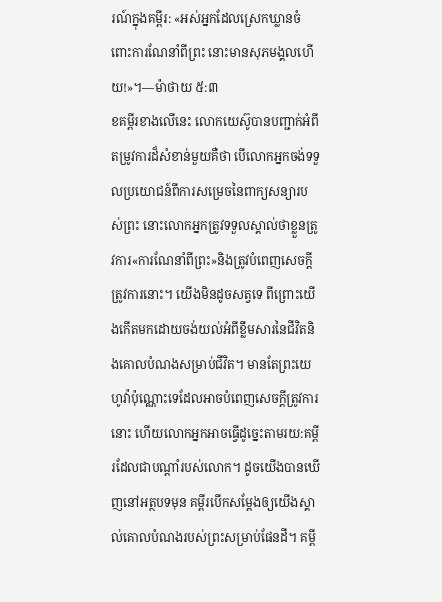រណ៍ក្នុងគម្ពីរ: «អស់អ្នកដែលស្រេកឃ្លានចំពោះការណែនាំពីព្រះ នោះមានសុភមង្គលហើយ!»។—ម៉ាថាយ ៥:៣
ខគម្ពីរខាងលើនេះ លោកយេស៊ូបានបញ្ជាក់អំពីតម្រូវការដ៏សំខាន់មួយគឺថា បើលោកអ្នកចង់ទទួលប្រយោជន៍ពីការសម្រេចនៃពាក្យសន្យារបស់ព្រះ នោះលោកអ្នកត្រូវទទួលស្គាល់ថាខ្លួនត្រូវការ«ការណែនាំពីព្រះ»និងត្រូវបំពេញសេចក្ដីត្រូវការនោះ។ យើងមិនដូចសត្វទេ ពីព្រោះយើងកើតមកដោយចង់យល់អំពីខ្លឹមសារនៃជីវិតនិងគោលបំណងសម្រាប់ជីវិត។ មានតែព្រះយេហូវ៉ាប៉ុណ្ណោះទេដែលអាចបំពេញសេចក្ដីត្រូវការនោះ ហើយលោកអ្នកអាចធ្វើដូច្នេះតាមរយ:គម្ពីរដែលជាបណ្ដាំរបស់លោក។ ដូចយើងបានឃើញនៅអត្ថបទមុន គម្ពីរបើកសម្ដែងឲ្យយើងស្គាល់គោលបំណងរបស់ព្រះសម្រាប់ផែនដី។ គម្ពី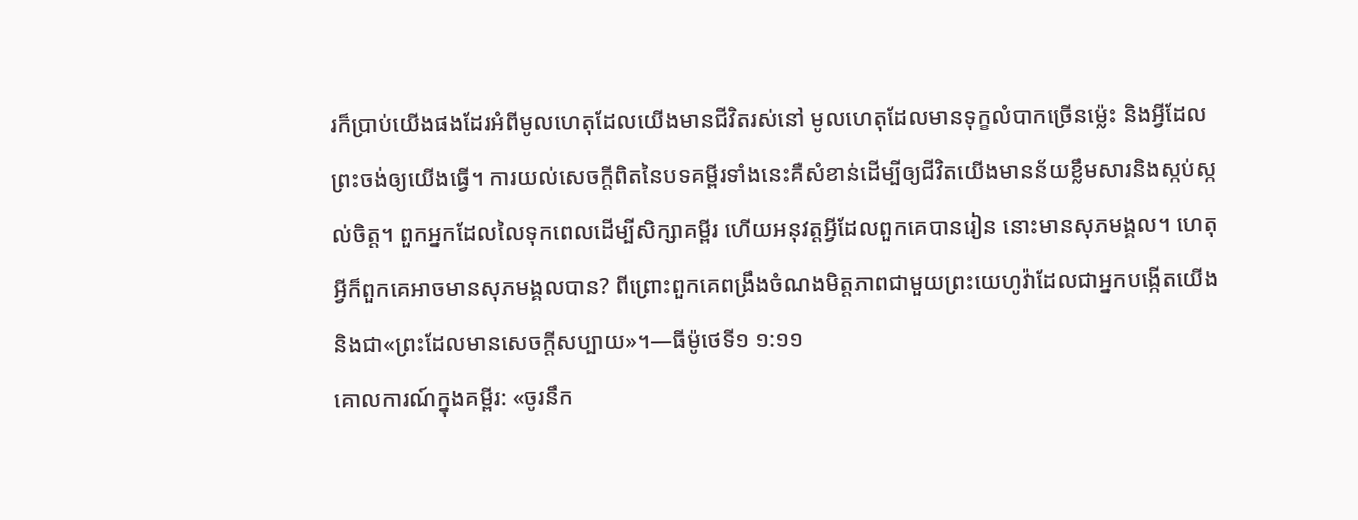រក៏ប្រាប់យើងផងដែរអំពីមូលហេតុដែលយើងមានជីវិតរស់នៅ មូលហេតុដែលមានទុក្ខលំបាកច្រើនម្ល៉េះ និងអ្វីដែលព្រះចង់ឲ្យយើងធ្វើ។ ការយល់សេចក្ដីពិតនៃបទគម្ពីរទាំងនេះគឺសំខាន់ដើម្បីឲ្យជីវិតយើងមានន័យខ្លឹមសារនិងស្កប់ស្កល់ចិត្ត។ ពួកអ្នកដែលលៃទុកពេលដើម្បីសិក្សាគម្ពីរ ហើយអនុវត្តអ្វីដែលពួកគេបានរៀន នោះមានសុភមង្គល។ ហេតុអ្វីក៏ពួកគេអាចមានសុភមង្គលបាន? ពីព្រោះពួកគេពង្រឹងចំណងមិត្តភាពជាមួយព្រះយេហូវ៉ាដែលជាអ្នកបង្កើតយើងនិងជា«ព្រះដែលមានសេចក្ដីសប្បាយ»។—ធីម៉ូថេទី១ ១:១១
គោលការណ៍ក្នុងគម្ពីរ: «ចូរនឹក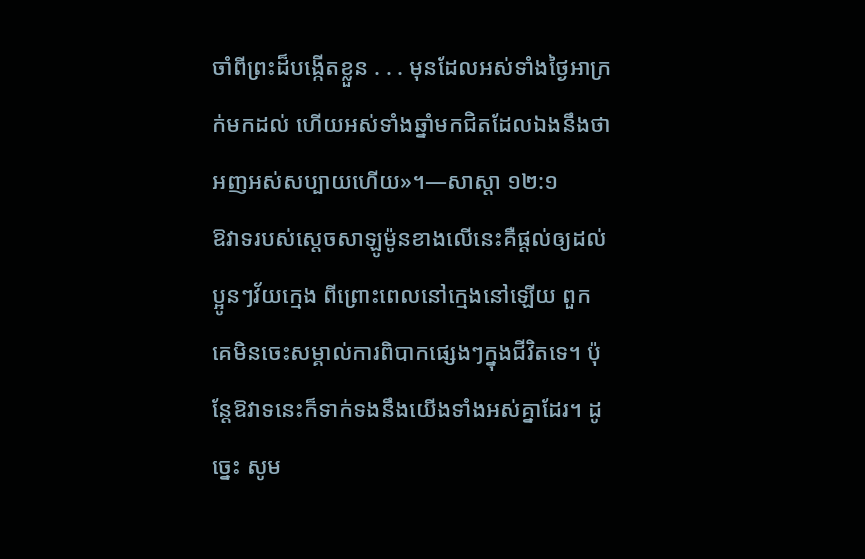ចាំពីព្រះដ៏បង្កើតខ្លួន . . . មុនដែលអស់ទាំងថ្ងៃអាក្រក់មកដល់ ហើយអស់ទាំងឆ្នាំមកជិតដែលឯងនឹងថា អញអស់សប្បាយហើយ»។—សាស្ដា ១២:១
ឱវាទរបស់ស្តេចសាឡូម៉ូនខាងលើនេះគឺផ្ដល់ឲ្យដល់ប្អូនៗវ័យក្មេង ពីព្រោះពេលនៅក្មេងនៅឡើយ ពួកគេមិនចេះសម្គាល់ការពិបាកផ្សេងៗក្នុងជីវិតទេ។ ប៉ុន្តែឱវាទនេះក៏ទាក់ទងនឹងយើងទាំងអស់គ្នាដែរ។ ដូច្នេះ សូម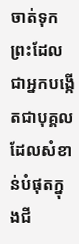ចាត់ទុកព្រះដែលជាអ្នកបង្កើតជាបុគ្គលដែលសំខាន់បំផុតក្នុងជី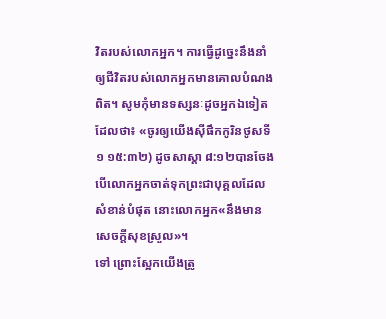វិតរបស់លោកអ្នក។ ការធ្វើដូច្នេះនឹងនាំឲ្យជីវិតរបស់លោកអ្នកមានគោលបំណងពិត។ សូមកុំមានទស្សនៈដូចអ្នកឯទៀតដែលថា៖ «ចូរឲ្យយើងស៊ីផឹកកូរិនថូសទី១ ១៥:៣២) ដូចសាស្ដា ៨:១២បានចែង បើលោកអ្នកចាត់ទុកព្រះជាបុគ្គលដែលសំខាន់បំផុត នោះលោកអ្នក«នឹងមានសេចក្ដីសុខស្រួល»។
ទៅ ព្រោះស្អែកយើងត្រូ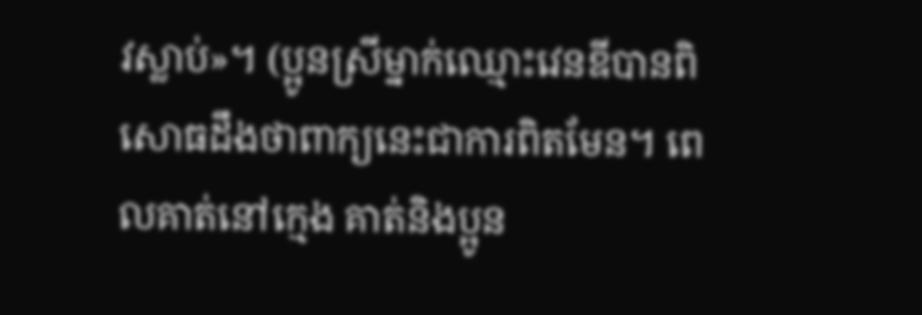វស្លាប់»។ (ប្អូនស្រីម្នាក់ឈ្មោះវេនឌីបានពិសោធដឹងថាពាក្យនេះជាការពិតមែន។ ពេលគាត់នៅក្មេង គាត់និងប្អូន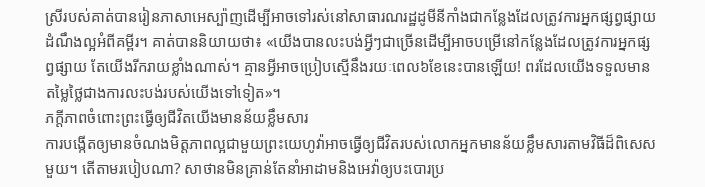ស្រីរបស់គាត់បានរៀនភាសាអេស្ប៉ាញដើម្បីអាចទៅរស់នៅសាធារណរដ្ឋដូមីនីកាំងជាកន្លែងដែលត្រូវការអ្នកផ្សព្វផ្សាយដំណឹងល្អអំពីគម្ពីរ។ គាត់បាននិយាយថា៖ «យើងបានលះបង់អ្វីៗជាច្រើនដើម្បីអាចបម្រើនៅកន្លែងដែលត្រូវការអ្នកផ្សព្វផ្សាយ តែយើងរីករាយខ្លាំងណាស់។ គ្មានអ្វីអាចប្រៀបស្មើនឹងរយៈពេល៦ខែនេះបានឡើយ! ពរដែលយើងទទួលមានតម្លៃថ្លៃជាងការលះបង់របស់យើងទៅទៀត»។
ភក្ដីភាពចំពោះព្រះធ្វើឲ្យជីវិតយើងមានន័យខ្លឹមសារ
ការបង្កើតឲ្យមានចំណងមិត្តភាពល្អជាមួយព្រះយេហូវ៉ាអាចធ្វើឲ្យជីវិតរបស់លោកអ្នកមានន័យខ្លឹមសារតាមវិធីដ៏ពិសេសមួយ។ តើតាមរបៀបណា? សាថានមិនគ្រាន់តែនាំអាដាមនិងអេវ៉ាឲ្យបះបោរប្រ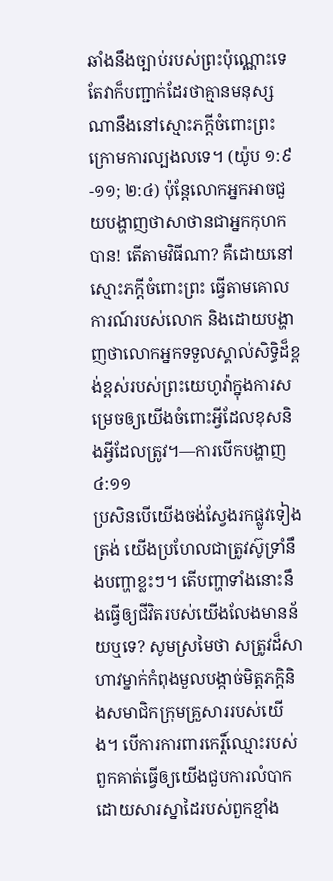ឆាំងនឹងច្បាប់របស់ព្រះប៉ុណ្ណោះទេ តែវាក៏បញ្ជាក់ដែរថាគ្មានមនុស្សណានឹងនៅស្មោះភក្ដីចំពោះព្រះក្រោមការល្បងលទេ។ (យ៉ូប ១:៩-១១; ២:៤) ប៉ុន្តែលោកអ្នកអាចជួយបង្ហាញថាសាថានជាអ្នកកុហកបាន! តើតាមវិធីណា? គឺដោយនៅស្មោះភក្ដីចំពោះព្រះ ធ្វើតាមគោលការណ៍របស់លោក និងដោយបង្ហាញថាលោកអ្នកទទួលស្គាល់សិទ្ធិដ៏ខ្ពង់ខ្ពស់របស់ព្រះយេហូវ៉ាក្នុងការសម្រេចឲ្យយើងចំពោះអ្វីដែលខុសនិងអ្វីដែលត្រូវ។—ការបើកបង្ហាញ ៤:១១
ប្រសិនបើយើងចង់ស្វែងរកផ្លូវទៀងត្រង់ យើងប្រហែលជាត្រូវស៊ូទ្រាំនឹងបញ្ហាខ្លះៗ។ តើបញ្ហាទាំងនោះនឹងធ្វើឲ្យជីវិតរបស់យើងលែងមានន័យឬទេ? សូមស្រមៃថា សត្រូវដ៏សាហាវម្នាក់កំពុងមួលបង្កាច់មិត្តភក្ដិនិងសមាជិកក្រុមគ្រួសាររបស់យើង។ បើការការពារកេរ្ដិ៍ឈ្មោះរបស់ពួកគាត់ធ្វើឲ្យយើងជួបការលំបាកដោយសារស្នាដៃរបស់ពួកខ្មាំង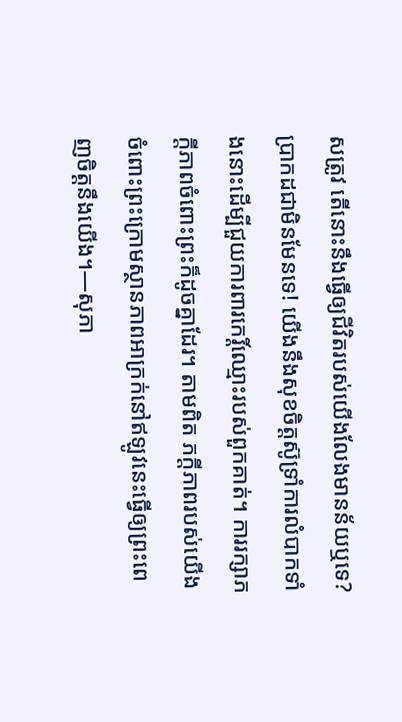សត្រូវ តើនោះនឹងធ្វើឲ្យជីវិតរបស់យើងលែងមានន័យឬទេ? ប្រាកដជាមិនមែនទេ! យើងនឹងសុខចិត្តស៊ូទ្រាំការលំបាកទាំងនោះដើម្បីជួយការពារកេរ្ដិ៍ឈ្មោះរបស់ពួកគាត់។ ការរក្សាភក្ដីភាពចំពោះព្រះក៏ដូចគ្នាដែរ។ តាមពិត ភក្ដីភាពរបស់យើងចំពោះព្រះក្រោមស្ថានភាពអាក្រក់នៅឥឡូវនេះធ្វើឲ្យព្រះពេញចិត្តនឹងយើង។—សុភា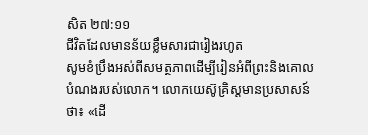សិត ២៧:១១
ជីវិតដែលមានន័យខ្លឹមសារជារៀងរហូត
សូមខំប្រឹងអស់ពីសមត្ថភាពដើម្បីរៀនអំពីព្រះនិងគោលបំណងរបស់លោក។ លោកយេស៊ូគ្រិស្តមានប្រសាសន៍ថា៖ «ដើ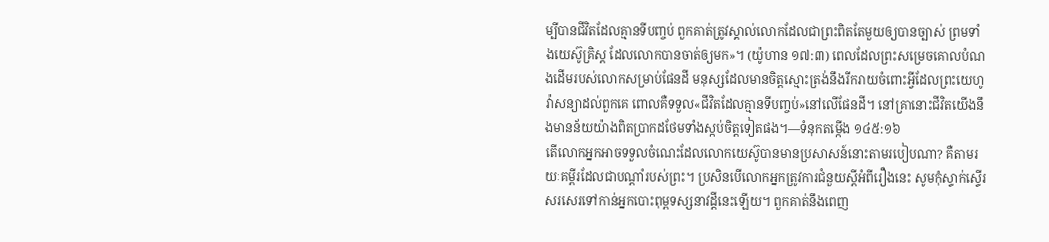ម្បីបានជីវិតដែលគ្មានទីបញ្ចប់ ពួកគាត់ត្រូវស្គាល់លោកដែលជាព្រះពិតតែមួយឲ្យបានច្បាស់ ព្រមទាំងយេស៊ូគ្រិស្ត ដែលលោកបានចាត់ឲ្យមក»។ (យ៉ូហាន ១៧:៣) ពេលដែលព្រះសម្រេចគោលបំណងដើមរបស់លោកសម្រាប់ផែនដី មនុស្សដែលមានចិត្តស្មោះត្រង់នឹងរីករាយចំពោះអ្វីដែលព្រះយេហូវ៉ាសន្យាដល់ពួកគេ ពោលគឺទទួល«ជីវិតដែលគ្មានទីបញ្ចប់»នៅលើផែនដី។ នៅគ្រានោះជីវិតយើងនឹងមានន័យយ៉ាងពិតប្រាកដថែមទាំងស្កប់ចិត្តទៀតផង។—ទំនុកតម្កើង ១៤៥:១៦
តើលោកអ្នកអាចទទួលចំណេះដែលលោកយេស៊ូបានមានប្រសាសន៍នោះតាមរបៀបណា? គឺតាមរយៈគម្ពីរដែលជាបណ្ដាំរបស់ព្រះ។ ប្រសិនបើលោកអ្នកត្រូវការជំនួយស្តីអំពីរឿងនេះ សូមកុំស្ទាក់ស្ទើរសរសេរទៅកាន់អ្នកបោះពុម្ពទស្សនាវដ្ដីនេះឡើយ។ ពួកគាត់នឹងពេញ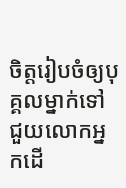ចិត្តរៀបចំឲ្យបុគ្គលម្នាក់ទៅជួយលោកអ្នកដើ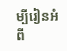ម្បីរៀនអំពី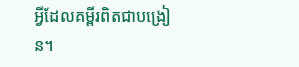អ្វីដែលគម្ពីរពិតជាបង្រៀន។